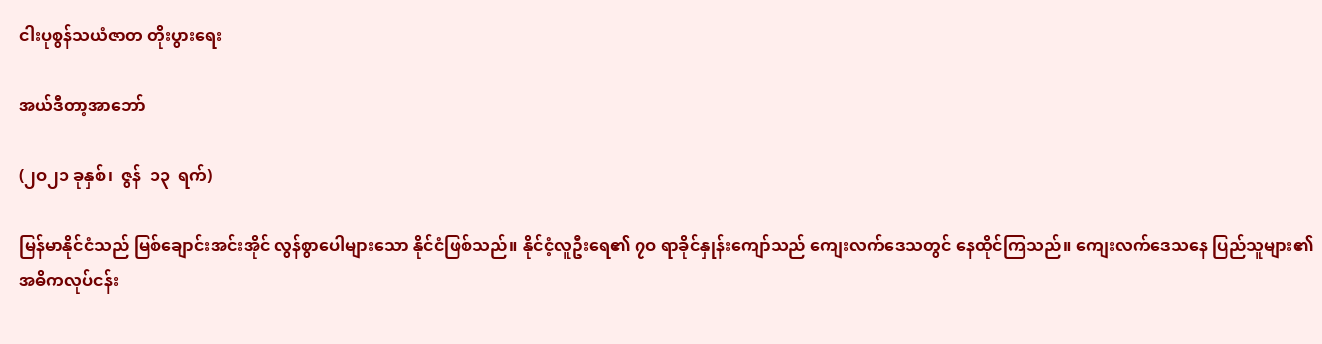ငါးပုစွန်သယံဇာတ တိုးပွားရေး

အယ်ဒီတာ့အာဘော်

(၂ဝ၂၁ ခုနှစ်၊  ဇွန်  ၁၃  ရက်)

မြန်မာနိုင်ငံသည် မြစ်ချောင်းအင်းအိုင် လွန်စွာပေါများသော နိုင်ငံဖြစ်သည်။ နိုင်ငံ့လူဦးရေ၏ ၇ဝ ရာခိုင်နှုန်းကျော်သည် ကျေးလက်ဒေသတွင် နေထိုင်ကြသည်။ ကျေးလက်ဒေသနေ ပြည်သူများ၏ အဓိကလုပ်ငန်း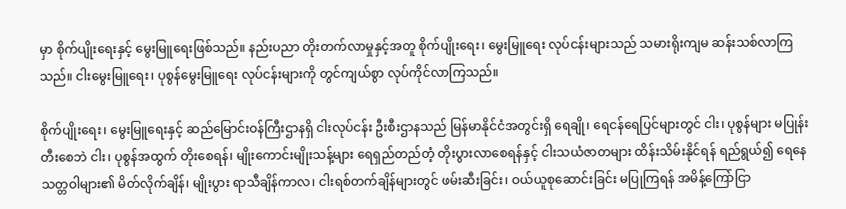မှာ စိုက်ပျိုးရေးနှင့် မွေးမြူရေးဖြစ်သည်။ နည်းပညာ တိုးတက်လာမှုနှင့်အတူ စိုက်ပျိုးရေး၊ မွေးမြူရေး လုပ်ငန်းများသည် သမားရိုးကျမ ဆန်းသစ်လာကြသည်။ ငါးမွေးမြူရေး၊ ပုစွန်မွေးမြူရေး လုပ်ငန်းများကို တွင်ကျယ်စွာ လုပ်ကိုင်လာကြသည်။

စိုက်ပျိုးရေး၊ မွေးမြူရေးနှင့် ဆည်မြောင်းဝန်ကြီးဌာနရှိ ငါးလုပ်ငန်း ဦးစီးဌာနသည် မြန်မာနိုင်ငံအတွင်းရှိ ရေချို၊ ရေငန်ရေပြင်များတွင် ငါး၊ ပုစွန်များ မပြုန်းတီးစေဘဲ ငါး၊ ပုစွန်အထွက် တိုးစေရန်၊ မျိုးကောင်းမျိုးသန့်များ ရေရှည်တည်တံ့ တိုးပွားလာစေရန်နှင့် ငါးသယံဇာတများ ထိန်းသိမ်းနိုင်ရန် ရည်ရွယ်၍ ရေနေသတ္တဝါများ၏ မိတ်လိုက်ချိန်၊ မျိုးပွား ရာသီချိန်ကာလ၊ ငါးရစ်တက်ချိန်များတွင် ဖမ်းဆီးခြင်း၊ ဝယ်ယူစုဆောင်းခြင်း မပြုကြရန် အမိန့်ကြော်ငြာ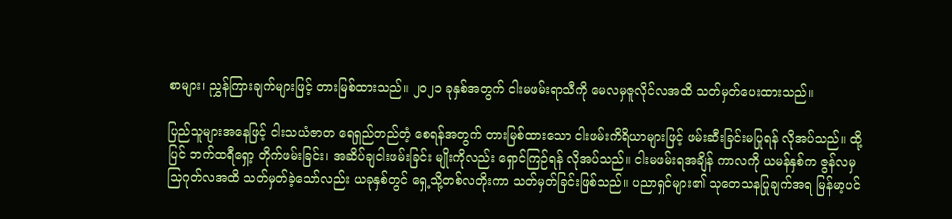စာများ၊ ညွှန်ကြားချက်များဖြင့် တားမြစ်ထားသည်။ ၂ဝ၂၁ ခုနှစ်အတွက် ငါးမဖမ်းရာသီကို မေလမှဇူလိုင်လအထိ သတ်မှတ်ပေးထားသည်။

ပြည်သူများအနေဖြင့် ငါးသယံဇာတ ရေရှည်တည်တံ့ စေရန်အတွက် တားမြစ်ထားသော ငါးဖမ်းကိရိယာများဖြင့် ဖမ်းဆီးခြင်းမပြုရန် လိုအပ်သည်။ ထို့ပြင် ဘက်ထရီရှော့ တိုက်ဖမ်းခြင်း၊ အဆိပ်ချငါးဖမ်းခြင်း မျိုးကိုလည်း ရှောင်ကြဉ်ရန် လိုအပ်သည်။ ငါးမဖမ်းရအချိန် ကာလကို ယမန်နှစ်က ဇွန်လမှသြဂုတ်လအထိ သတ်မှတ်ခဲ့သော်လည်း ယခုနှစ်တွင် ရှေ့သို့တစ်လတိုးကာ သတ်မှတ်ခြင်းဖြစ်သည်။ ပညာရှင်များ၏ သုတေသနပြုချက်အရ မြန်မာ့ပင်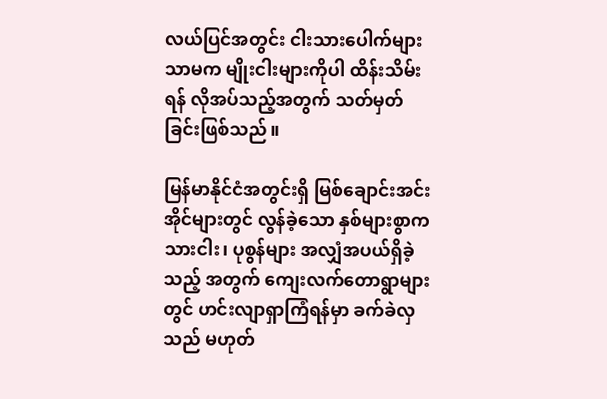လယ်ပြင်အတွင်း ငါးသားပေါက်များသာမက မျိုးငါးများကိုပါ ထိန်းသိမ်းရန် လိုအပ်သည့်အတွက် သတ်မှတ်ခြင်းဖြစ်သည်။

မြန်မာနိုင်ငံအတွင်းရှိ မြစ်ချောင်းအင်းအိုင်များတွင် လွန်ခဲ့သော နှစ်များစွာက သားငါး၊ ပုစွန်များ အလျှံအပယ်ရှိခဲ့သည့် အတွက် ကျေးလက်တောရွာများတွင် ဟင်းလျာရှာကြံရန်မှာ ခက်ခဲလှသည် မဟုတ်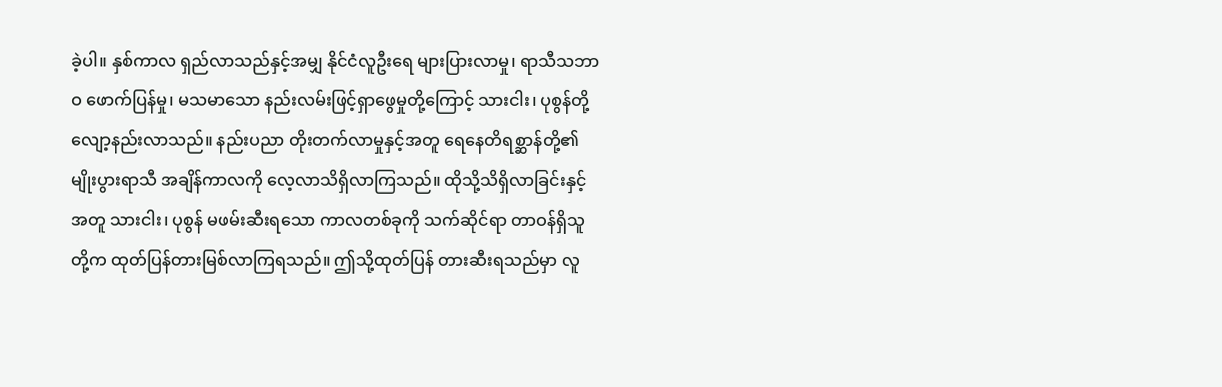ခဲ့ပါ။ နှစ်ကာလ ရှည်လာသည်နှင့်အမျှ နိုင်ငံလူဦးရေ များပြားလာမှု၊ ရာသီသဘာဝ ဖောက်ပြန်မှု၊ မသမာသော နည်းလမ်းဖြင့်ရှာဖွေမှုတို့ကြောင့် သားငါး၊ ပုစွန်တို့ လျော့နည်းလာသည်။ နည်းပညာ တိုးတက်လာမှုနှင့်အတူ ရေနေတိရစ္ဆာန်တို့၏ မျိုးပွားရာသီ အချိန်ကာလကို လေ့လာသိရှိလာကြသည်။ ထိုသို့သိရှိလာခြင်းနှင့် အတူ သားငါး၊ ပုစွန် မဖမ်းဆီးရသော ကာလတစ်ခုကို သက်ဆိုင်ရာ တာဝန်ရှိသူတို့က ထုတ်ပြန်တားမြစ်လာကြရသည်။ ဤသို့ထုတ်ပြန် တားဆီးရသည်မှာ လူ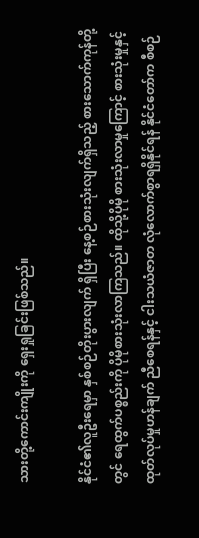သားတို့ကောင်းကျိုးကို ရှေးရှုခြင်းဖြစ်သည်။

နိုင်ငံ၏လူဦးရေမှာ နှစ်စဉ်တိုးပွားလျက် ရှိပြီး နေ့စဉ်စားသုံးလျက်ရှိသည့် စားသောက်ကုန်တို့တွင် ရေထွက်ပစ္စည်းကို ပိုမိုစားသုံးလာကြသည်။ ထိုသို့ပိုမို စားသုံးလာမှုကြောင့် စားသုံးမှုနှင့် ထုတ်လုပ်မှုဟန်ချက် ညီစေရန်နှင့် ငါးသယံဇာတ လုံလောက်စွာရရှိနိုင်ရန် နိုင်ငံတော်က စီစဉ်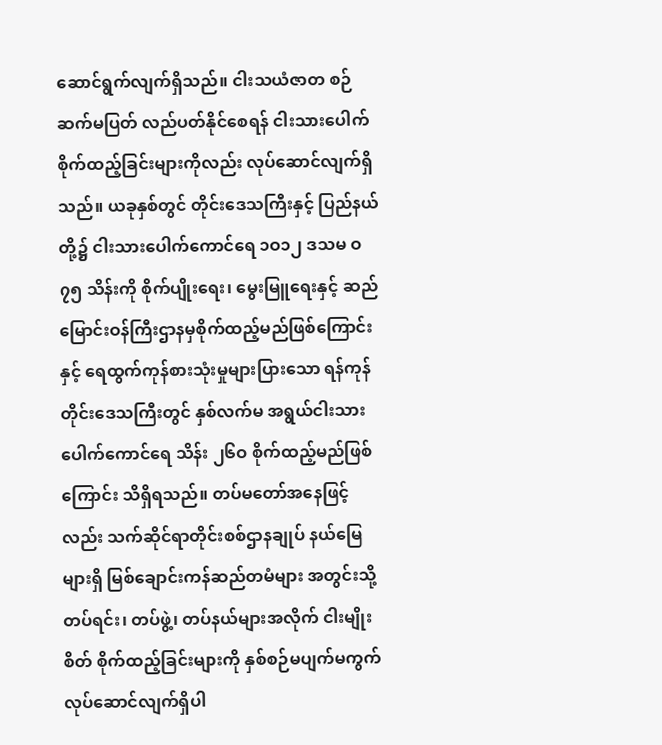ဆောင်ရွက်လျက်ရှိသည်။ ငါးသယံဇာတ စဉ်ဆက်မပြတ် လည်ပတ်နိုင်စေရန် ငါးသားပေါက် စိုက်ထည့်ခြင်းများကိုလည်း လုပ်ဆောင်လျက်ရှိသည်။ ယခုနှစ်တွင် တိုင်းဒေသကြီးနှင့် ပြည်နယ်တို့၌ ငါးသားပေါက်ကောင်ရေ ၁ဝ၁၂ ဒသမ ဝ၇၅ သိန်းကို စိုက်ပျိုးရေး၊ မွေးမြူရေးနှင့် ဆည်မြောင်းဝန်ကြီးဌာနမှစိုက်ထည့်မည်ဖြစ်ကြောင်းနှင့် ရေထွက်ကုန်စားသုံးမှုများပြားသော ရန်ကုန်တိုင်းဒေသကြီးတွင် နှစ်လက်မ အရွယ်ငါးသားပေါက်ကောင်ရေ သိန်း ၂၆ဝ စိုက်ထည့်မည်ဖြစ်ကြောင်း သိရှိရသည်။ တပ်မတော်အနေဖြင့်လည်း သက်ဆိုင်ရာတိုင်းစစ်ဌာနချုပ် နယ်မြေများရှိ မြစ်ချောင်းကန်ဆည်တမံများ အတွင်းသို့ တပ်ရင်း၊ တပ်ဖွဲ့၊ တပ်နယ်များအလိုက် ငါးမျိုးစိတ် စိုက်ထည့်ခြင်းများကို နှစ်စဉ်မပျက်မကွက် လုပ်ဆောင်လျက်ရှိပါ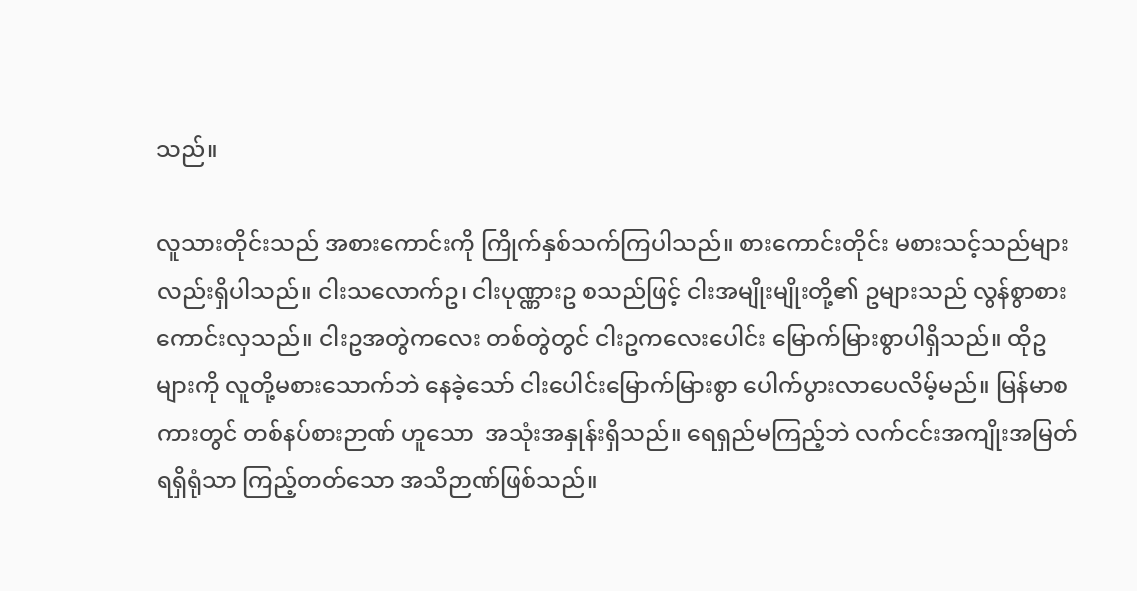သည်။

လူသားတိုင်းသည် အစားကောင်းကို ကြိုက်နှစ်သက်ကြပါသည်။ စားကောင်းတိုင်း မစားသင့်သည်များလည်းရှိပါသည်။ ငါးသလောက်ဥ၊ ငါးပုဏ္ဏားဥ စသည်ဖြင့် ငါးအမျိုးမျိုးတို့၏ ဥများသည် လွန်စွာစားကောင်းလှသည်။ ငါးဥအတွဲကလေး တစ်တွဲတွင် ငါးဥကလေးပေါင်း မြောက်မြားစွာပါရှိသည်။ ထိုဥများကို လူတို့မစားသောက်ဘဲ နေခဲ့သော် ငါးပေါင်းမြောက်မြားစွာ ပေါက်ပွားလာပေလိမ့်မည်။ မြန်မာစကားတွင် တစ်နပ်စားဉာဏ် ဟူသော  အသုံးအနှုန်းရှိသည်။ ရေရှည်မကြည့်ဘဲ လက်ငင်းအကျိုးအမြတ်ရရှိရုံသာ ကြည့်တတ်သော အသိဉာဏ်ဖြစ်သည်။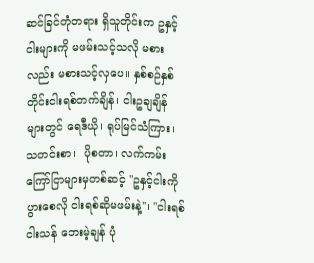ဆင်ခြင်တုံတရား ရှိသူတိုင်းက ဥနှင့်ငါးများကို မဖမ်းသင့်သလို မစားလည်း မစားသင့်လှပေ။ နှစ်စဉ်နှစ်တိုင်းငါးရစ်တက်ချိန်၊ ငါးဥချချိန်များတွင် ရေဒီယို၊ ရုပ်မြင်သံကြား၊ သတင်းစာ၊  ပိုစတာ၊ လက်ကမ်းကြော်ငြာများမှတစ်ဆင့် ''ဥနှင့်ငါးကိုပွားစေလို ငါးရစ်ဆိုမဖမ်းနဲ့''၊ ''ငါးရစ်ငါးသန် ဘေးမဲ့ချန် ပုံ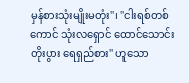မှန်စားသုံးမျိုးမတုံး''၊ ''ငါးရစ်တစ်ကောင် သုံးလရှောင် ထောင်သောင်းတိုးပွား ရေရှည်စား'' ဟူသော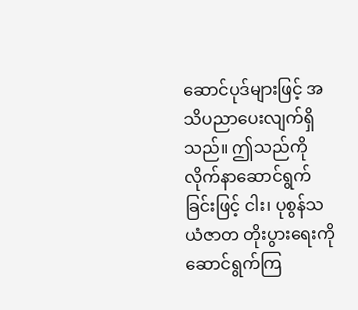ဆောင်ပုဒ်များဖြင့် အသိပညာပေးလျက်ရှိသည်။ ဤသည်ကို လိုက်နာဆောင်ရွက်ခြင်းဖြင့် ငါး၊ ပုစွန်သယံဇာတ တိုးပွားရေးကို ဆောင်ရွက်ကြ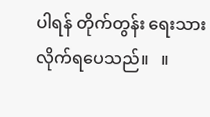ပါရန် တိုက်တွန်း ရေးသား လိုက်ရပေသည်။   ။